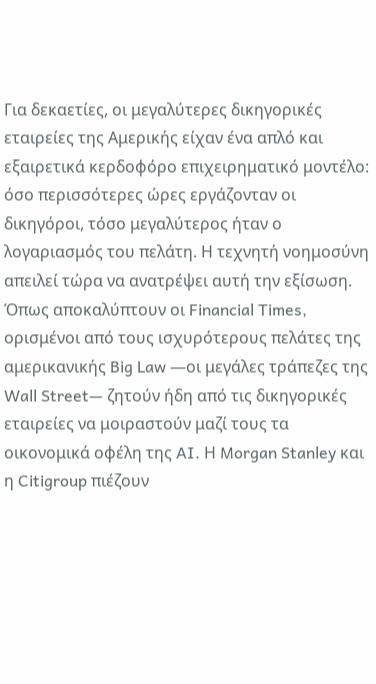Για δεκαετίες, οι μεγαλύτερες δικηγορικές εταιρείες της Αμερικής είχαν ένα απλό και εξαιρετικά κερδοφόρο επιχειρηματικό μοντέλο: όσο περισσότερες ώρες εργάζονταν οι δικηγόροι, τόσο μεγαλύτερος ήταν ο λογαριασμός του πελάτη. Η τεχνητή νοημοσύνη απειλεί τώρα να ανατρέψει αυτή την εξίσωση.
Όπως αποκαλύπτουν οι Financial Times, ορισμένοι από τους ισχυρότερους πελάτες της αμερικανικής Big Law —οι μεγάλες τράπεζες της Wall Street— ζητούν ήδη από τις δικηγορικές εταιρείες να μοιραστούν μαζί τους τα οικονομικά οφέλη της AI. Η Morgan Stanley και η Citigroup πιέζουν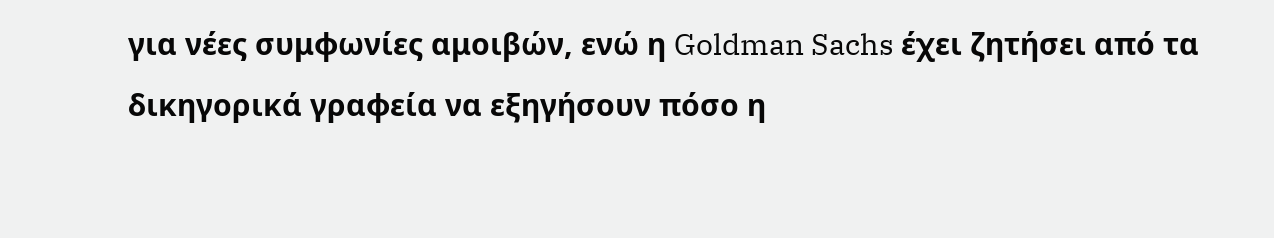για νέες συμφωνίες αμοιβών, ενώ η Goldman Sachs έχει ζητήσει από τα δικηγορικά γραφεία να εξηγήσουν πόσο η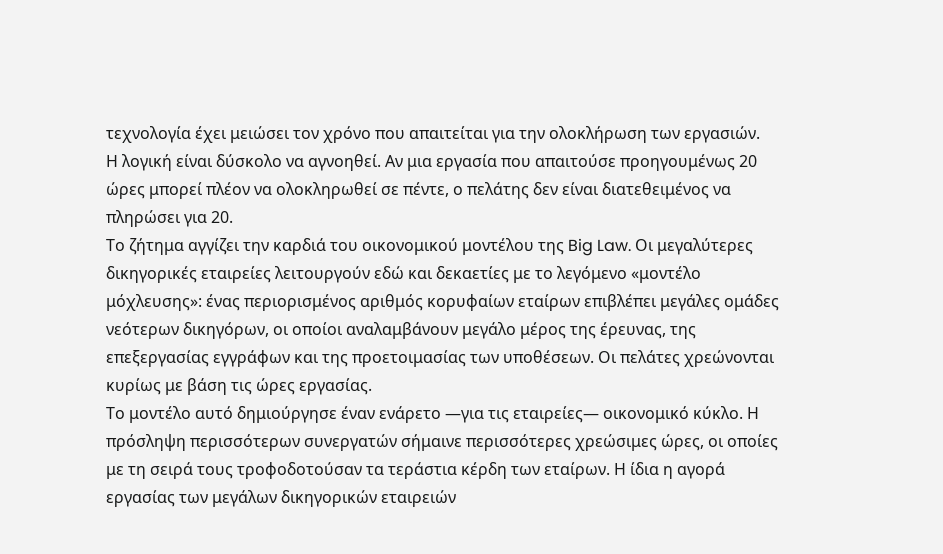τεχνολογία έχει μειώσει τον χρόνο που απαιτείται για την ολοκλήρωση των εργασιών.
Η λογική είναι δύσκολο να αγνοηθεί. Αν μια εργασία που απαιτούσε προηγουμένως 20 ώρες μπορεί πλέον να ολοκληρωθεί σε πέντε, ο πελάτης δεν είναι διατεθειμένος να πληρώσει για 20.
Το ζήτημα αγγίζει την καρδιά του οικονομικού μοντέλου της Big Law. Οι μεγαλύτερες δικηγορικές εταιρείες λειτουργούν εδώ και δεκαετίες με το λεγόμενο «μοντέλο μόχλευσης»: ένας περιορισμένος αριθμός κορυφαίων εταίρων επιβλέπει μεγάλες ομάδες νεότερων δικηγόρων, οι οποίοι αναλαμβάνουν μεγάλο μέρος της έρευνας, της επεξεργασίας εγγράφων και της προετοιμασίας των υποθέσεων. Οι πελάτες χρεώνονται κυρίως με βάση τις ώρες εργασίας.
Το μοντέλο αυτό δημιούργησε έναν ενάρετο —για τις εταιρείες— οικονομικό κύκλο. Η πρόσληψη περισσότερων συνεργατών σήμαινε περισσότερες χρεώσιμες ώρες, οι οποίες με τη σειρά τους τροφοδοτούσαν τα τεράστια κέρδη των εταίρων. Η ίδια η αγορά εργασίας των μεγάλων δικηγορικών εταιρειών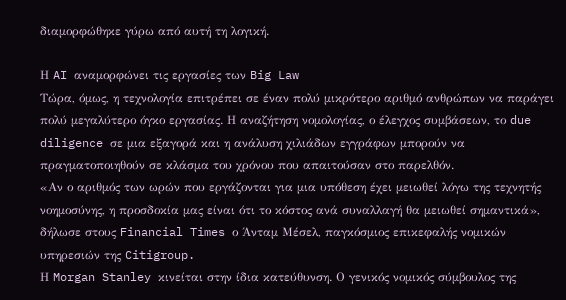διαμορφώθηκε γύρω από αυτή τη λογική.

Η AI αναμορφώνει τις εργασίες των Big Law
Τώρα, όμως, η τεχνολογία επιτρέπει σε έναν πολύ μικρότερο αριθμό ανθρώπων να παράγει πολύ μεγαλύτερο όγκο εργασίας. Η αναζήτηση νομολογίας, ο έλεγχος συμβάσεων, το due diligence σε μια εξαγορά και η ανάλυση χιλιάδων εγγράφων μπορούν να πραγματοποιηθούν σε κλάσμα του χρόνου που απαιτούσαν στο παρελθόν.
«Αν ο αριθμός των ωρών που εργάζονται για μια υπόθεση έχει μειωθεί λόγω της τεχνητής νοημοσύνης, η προσδοκία μας είναι ότι το κόστος ανά συναλλαγή θα μειωθεί σημαντικά», δήλωσε στους Financial Times ο Άνταμ Μέσελ, παγκόσμιος επικεφαλής νομικών υπηρεσιών της Citigroup.
Η Morgan Stanley κινείται στην ίδια κατεύθυνση. Ο γενικός νομικός σύμβουλος της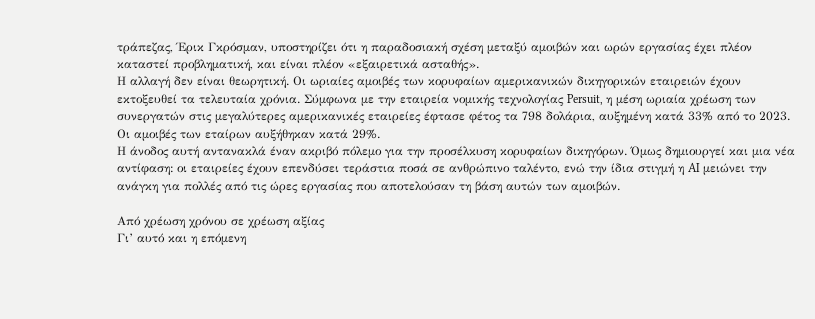τράπεζας, Έρικ Γκρόσμαν, υποστηρίζει ότι η παραδοσιακή σχέση μεταξύ αμοιβών και ωρών εργασίας έχει πλέον καταστεί προβληματική, και είναι πλέον «εξαιρετικά ασταθής».
Η αλλαγή δεν είναι θεωρητική. Οι ωριαίες αμοιβές των κορυφαίων αμερικανικών δικηγορικών εταιρειών έχουν εκτοξευθεί τα τελευταία χρόνια. Σύμφωνα με την εταιρεία νομικής τεχνολογίας Persuit, η μέση ωριαία χρέωση των συνεργατών στις μεγαλύτερες αμερικανικές εταιρείες έφτασε φέτος τα 798 δολάρια, αυξημένη κατά 33% από το 2023. Οι αμοιβές των εταίρων αυξήθηκαν κατά 29%.
Η άνοδος αυτή αντανακλά έναν ακριβό πόλεμο για την προσέλκυση κορυφαίων δικηγόρων. Όμως δημιουργεί και μια νέα αντίφαση: οι εταιρείες έχουν επενδύσει τεράστια ποσά σε ανθρώπινο ταλέντο, ενώ την ίδια στιγμή η AI μειώνει την ανάγκη για πολλές από τις ώρες εργασίας που αποτελούσαν τη βάση αυτών των αμοιβών.

Από χρέωση χρόνου σε χρέωση αξίας
Γι’ αυτό και η επόμενη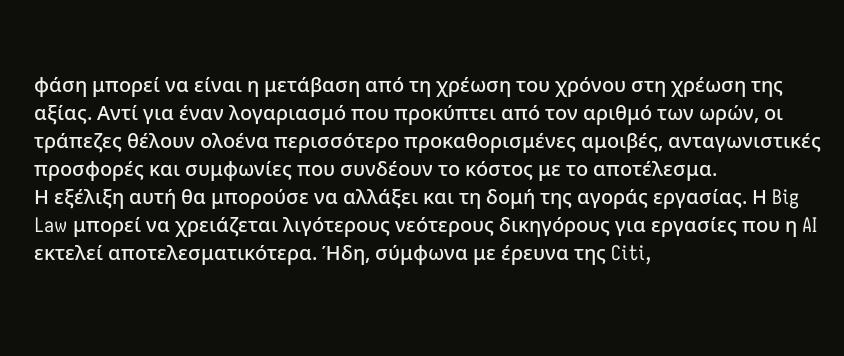φάση μπορεί να είναι η μετάβαση από τη χρέωση του χρόνου στη χρέωση της αξίας. Αντί για έναν λογαριασμό που προκύπτει από τον αριθμό των ωρών, οι τράπεζες θέλουν ολοένα περισσότερο προκαθορισμένες αμοιβές, ανταγωνιστικές προσφορές και συμφωνίες που συνδέουν το κόστος με το αποτέλεσμα.
Η εξέλιξη αυτή θα μπορούσε να αλλάξει και τη δομή της αγοράς εργασίας. Η Big Law μπορεί να χρειάζεται λιγότερους νεότερους δικηγόρους για εργασίες που η AI εκτελεί αποτελεσματικότερα. Ήδη, σύμφωνα με έρευνα της Citi,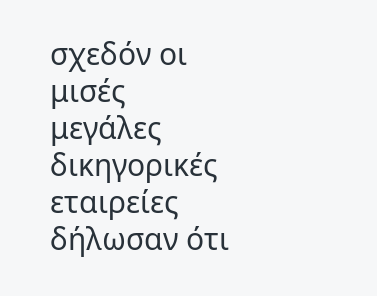σχεδόν οι μισές μεγάλες δικηγορικές εταιρείες δήλωσαν ότι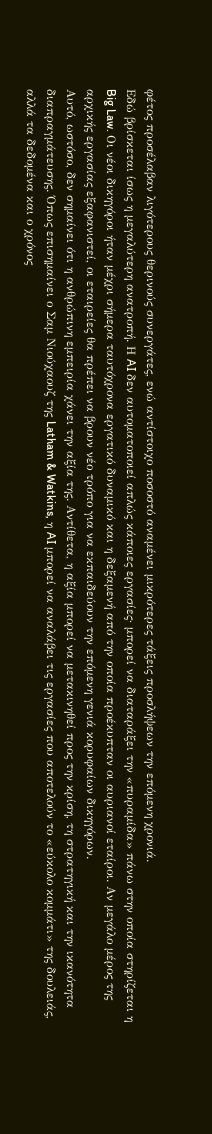φέτος προσέλαβαν λιγότερους θερινούς συνεργάτες, ενώ αντίστοιχο ποσοστό αναμένει μικρότερες τάξεις προσλήψεων την επόμενη χρονιά.
Εδώ βρίσκεται ίσως η μεγαλύτερη ανατροπή. Η AI δεν αυτοματοποιεί απλώς κάποιες εργασίες· μπορεί να διαταράξει την «πυραμίδα» πάνω στην οποία στηρίζεται η Big Law. Οι νέοι δικηγόροι ήταν μέχρι σήμερα ταυτόχρονα εργατικό δυναμικό και η δεξαμενή από την οποία προέκυπταν οι αυριανοί εταίροι. Αν μεγάλο μέρος της αρχικής εργασίας εξαφανιστεί, οι εταιρείες θα πρέπει να βρουν νέο τρόπο για να εκπαιδεύουν την επόμενη γενιά κορυφαίων δικηγόρων.
Αυτό, ωστόσο, δεν σημαίνει ότι η ανθρώπινη εμπειρία χάνει την αξία της. Αντίθετα, η αξία μπορεί να μετακινηθεί προς την κρίση, τη στρατηγική και την ικανότητα διαπραγμάτευσης. Όπως επισημαίνει ο Σαμ Νιούχαουζ της Latham & Watkins, η AI μπορεί να αναλάβει τις εργασίες που αποτελούν το «εύκολο κομμάτι» της δουλειάς, αλλά τα δεδομένα και ο χρόνος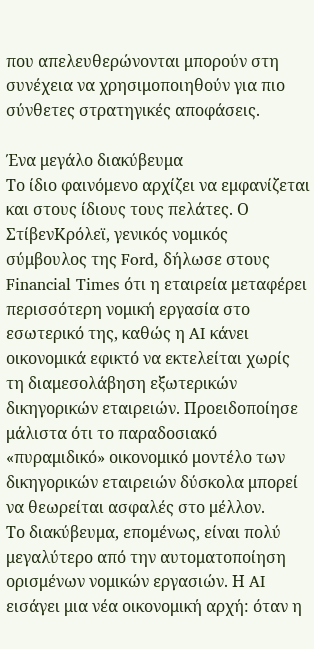που απελευθερώνονται μπορούν στη συνέχεια να χρησιμοποιηθούν για πιο σύνθετες στρατηγικές αποφάσεις.

Ένα μεγάλο διακύβευμα
Το ίδιο φαινόμενο αρχίζει να εμφανίζεται και στους ίδιους τους πελάτες. Ο ΣτίβενΚρόλεϊ, γενικός νομικός σύμβουλος της Ford, δήλωσε στους Financial Times ότι η εταιρεία μεταφέρει περισσότερη νομική εργασία στο εσωτερικό της, καθώς η AI κάνει οικονομικά εφικτό να εκτελείται χωρίς τη διαμεσολάβηση εξωτερικών δικηγορικών εταιρειών. Προειδοποίησε μάλιστα ότι το παραδοσιακό «πυραμιδικό» οικονομικό μοντέλο των δικηγορικών εταιρειών δύσκολα μπορεί να θεωρείται ασφαλές στο μέλλον.
Το διακύβευμα, επομένως, είναι πολύ μεγαλύτερο από την αυτοματοποίηση ορισμένων νομικών εργασιών. Η AI εισάγει μια νέα οικονομική αρχή: όταν η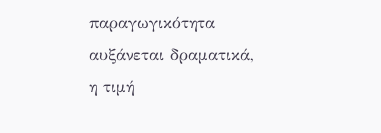παραγωγικότητα αυξάνεται δραματικά, η τιμή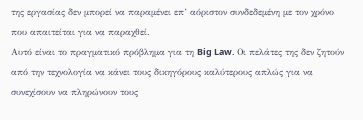της εργασίας δεν μπορεί να παραμένει επ’ αόριστον συνδεδεμένη με τον χρόνο που απαιτείται για να παραχθεί.
Αυτό είναι το πραγματικό πρόβλημα για τη Big Law. Οι πελάτες της δεν ζητούν από την τεχνολογία να κάνει τους δικηγόρους καλύτερους απλώς για να συνεχίσουν να πληρώνουν τους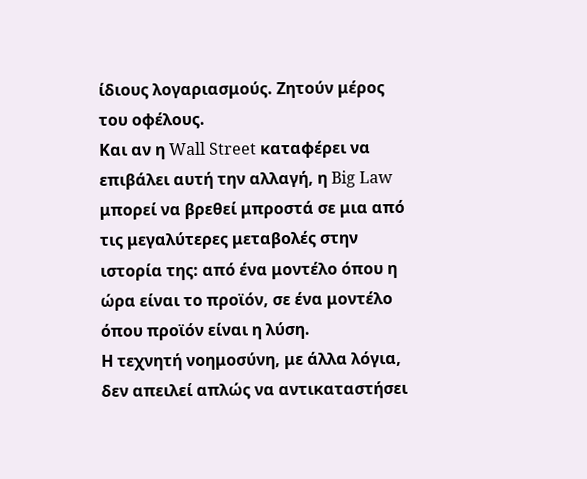ίδιους λογαριασμούς. Ζητούν μέρος του οφέλους.
Και αν η Wall Street καταφέρει να επιβάλει αυτή την αλλαγή, η Big Law μπορεί να βρεθεί μπροστά σε μια από τις μεγαλύτερες μεταβολές στην ιστορία της: από ένα μοντέλο όπου η ώρα είναι το προϊόν, σε ένα μοντέλο όπου προϊόν είναι η λύση.
Η τεχνητή νοημοσύνη, με άλλα λόγια, δεν απειλεί απλώς να αντικαταστήσει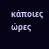κάποιες ώρες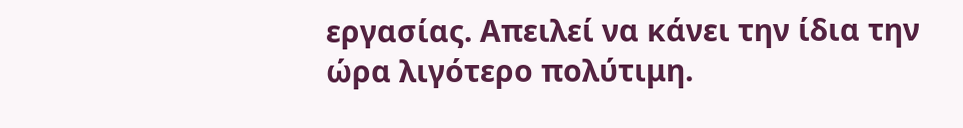εργασίας. Απειλεί να κάνει την ίδια την ώρα λιγότερο πολύτιμη.